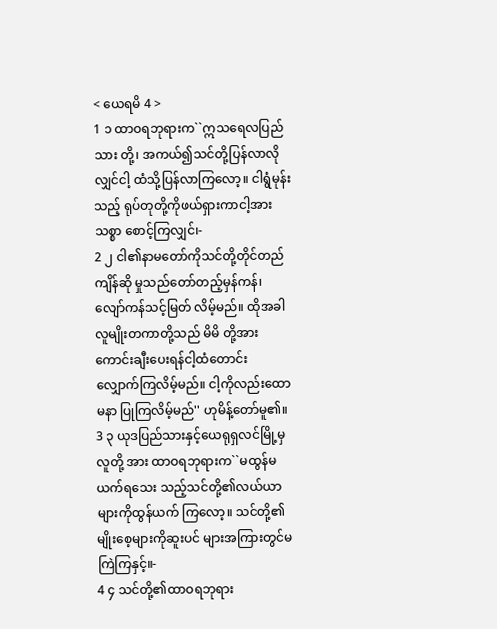< ယေရမိ 4 >
1 ၁ ထာဝရဘုရားက``ဣသရေလပြည်သား တို့၊ အကယ်၍သင်တို့ပြန်လာလိုလျှင်ငါ့ ထံသို့ပြန်လာကြလော့။ ငါရွံမုန်းသည့် ရုပ်တုတို့ကိုဖယ်ရှားကာငါ့အားသစ္စာ စောင့်ကြလျှင်၊-
2 ၂ ငါ၏နာမတော်ကိုသင်တို့တိုင်တည်ကျိန်ဆို မှုသည်တော်တည့်မှန်ကန်၊ လျော်ကန်သင့်မြတ် လိမ့်မည်။ ထိုအခါလူမျိုးတကာတို့သည် မိမိ တို့အားကောင်းချီးပေးရန်ငါ့ထံတောင်း လျှောက်ကြလိမ့်မည်။ ငါ့ကိုလည်းထောမနာ ပြုကြလိမ့်မည်'' ဟုမိန့်တော်မူ၏။
3 ၃ ယုဒပြည်သားနှင့်ယေရုရှလင်မြို့မှလူတို့ အား ထာဝရဘုရားက``မထွန်မယက်ရသေး သည့်သင်တို့၏လယ်ယာများကိုထွန်ယက် ကြလော့။ သင်တို့၏မျိုးစေ့များကိုဆူးပင် များအကြားတွင်မကြဲကြနှင့်။-
4 ၄ သင်တို့၏ထာဝရဘုရား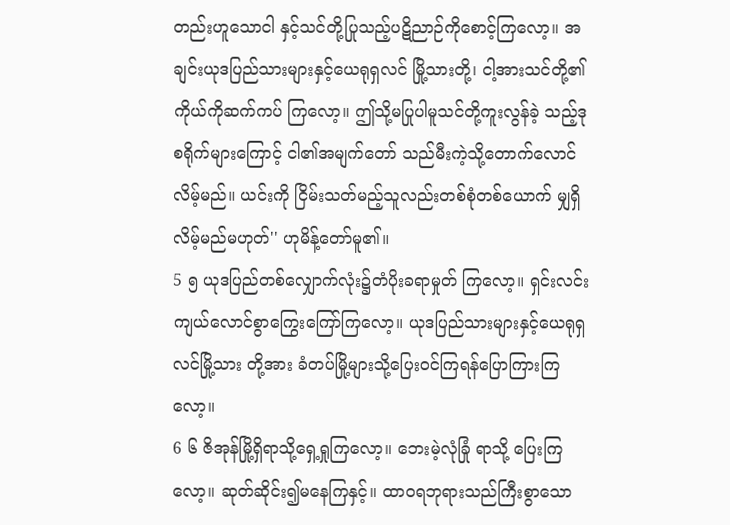တည်းဟူသောငါ နှင့်သင်တို့ပြုသည့်ပဋိညာဉ်ကိုစောင့်ကြလော့။ အချင်းယုဒပြည်သားများနှင့်ယေရုရှလင် မြို့သားတို့၊ ငါ့အားသင်တို့၏ကိုယ်ကိုဆက်ကပ် ကြလော့။ ဤသို့မပြုပါမူသင်တို့ကူးလွန်ခဲ့ သည့်ဒုစရိုက်များကြောင့် ငါ၏အမျက်တော် သည်မီးကဲ့သို့တောက်လောင်လိမ့်မည်။ ယင်းကို ငြိမ်းသတ်မည့်သူလည်းတစ်စုံတစ်ယောက် မျှရှိလိမ့်မည်မဟုတ်'' ဟုမိန့်တော်မူ၏။
5 ၅ ယုဒပြည်တစ်လျှောက်လုံး၌တံပိုးခရာမှုတ် ကြလော့။ ရှင်းလင်းကျယ်လောင်စွာကြွေးကြော်ကြလော့။ ယုဒပြည်သားများနှင့်ယေရုရှလင်မြို့သား တို့အား ခံတပ်မြို့များသို့ပြေးဝင်ကြရန်ပြောကြားကြလော့။
6 ၆ ဇိအုန်မြို့ရှိရာသို့ရှေ့ရှုကြလော့။ ဘေးမဲ့လုံခြုံ ရာသို့ ပြေးကြလော့။ ဆုတ်ဆိုင်း၍မနေကြနှင့်။ ထာဝရဘုရားသည်ကြီးစွာသော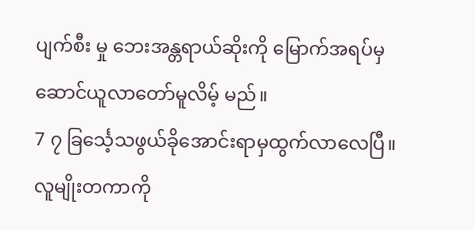ပျက်စီး မှု ဘေးအန္တရာယ်ဆိုးကို မြောက်အရပ်မှဆောင်ယူလာတော်မူလိမ့် မည်။
7 ၇ ခြင်္သေ့သဖွယ်ခိုအောင်းရာမှထွက်လာလေပြီ။ လူမျိုးတကာကို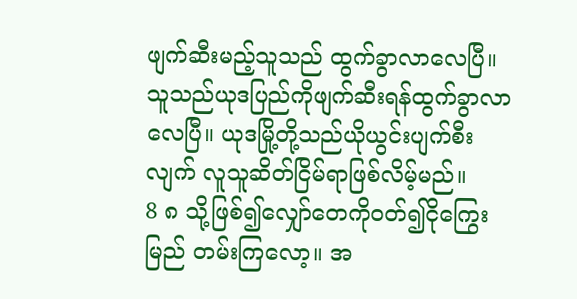ဖျက်ဆီးမည့်သူသည် ထွက်ခွာလာလေပြီ။ သူသည်ယုဒပြည်ကိုဖျက်ဆီးရန်ထွက်ခွာလာ လေပြီ။ ယုဒမြို့တို့သည်ယိုယွင်းပျက်စီးလျက် လူသူဆိတ်ငြိမ်ရာဖြစ်လိမ့်မည်။
8 ၈ သို့ဖြစ်၍လျှော်တေကိုဝတ်၍ငိုကြွေးမြည် တမ်းကြလော့။ အ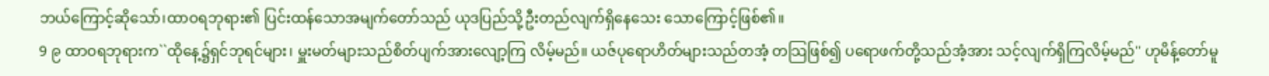ဘယ်ကြောင့်ဆိုသော်၊ထာဝရဘုရား၏ ပြင်းထန်သောအမျက်တော်သည် ယုဒပြည်သို့ဦးတည်လျက်ရှိနေသေး သောကြောင့်ဖြစ်၏။
9 ၉ ထာဝရဘုရားက``ထိုနေ့၌ရှင်ဘုရင်များ၊ မှူးမတ်များသည်စိတ်ပျက်အားလျော့ကြ လိမ့်မည်။ ယဇ်ပုရောဟိတ်များသည်တအံ့ တသြဖြစ်၍ ပရောဖက်တို့သည်အံ့အား သင့်လျက်ရှိကြလိမ့်မည်'' ဟုမိန့်တော်မူ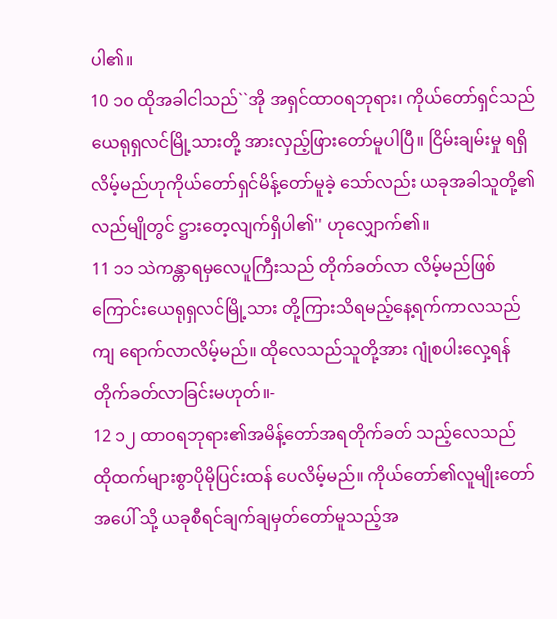ပါ၏။
10 ၁၀ ထိုအခါငါသည်``အို အရှင်ထာဝရဘုရား၊ ကိုယ်တော်ရှင်သည်ယေရုရှလင်မြို့သားတို့ အားလှည့်ဖြားတော်မူပါပြီ။ ငြိမ်းချမ်းမှု ရရှိလိမ့်မည်ဟုကိုယ်တော်ရှင်မိန့်တော်မူခဲ့ သော်လည်း ယခုအခါသူတို့၏လည်မျိုတွင် ဋ္ဌားတေ့လျက်ရှိပါ၏'' ဟုလျှောက်၏။
11 ၁၁ သဲကန္တာရမှလေပူကြီးသည် တိုက်ခတ်လာ လိမ့်မည်ဖြစ်ကြောင်းယေရုရှလင်မြို့သား တို့ကြားသိရမည့်နေ့ရက်ကာလသည်ကျ ရောက်လာလိမ့်မည်။ ထိုလေသည်သူတို့အား ဂျုံစပါးလှေ့ရန်တိုက်ခတ်လာခြင်းမဟုတ်။-
12 ၁၂ ထာဝရဘုရား၏အမိန့်တော်အရတိုက်ခတ် သည့်လေသည် ထိုထက်များစွာပိုမိုပြင်းထန် ပေလိမ့်မည်။ ကိုယ်တော်၏လူမျိုးတော်အပေါ် သို့ ယခုစီရင်ချက်ချမှတ်တော်မူသည့်အ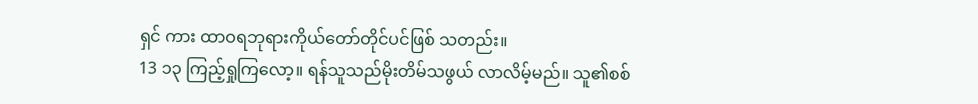ရှင် ကား ထာဝရဘုရားကိုယ်တော်တိုင်ပင်ဖြစ် သတည်း။
13 ၁၃ ကြည့်ရှုကြလော့။ ရန်သူသည်မိုးတိမ်သဖွယ် လာလိမ့်မည်။ သူ၏စစ်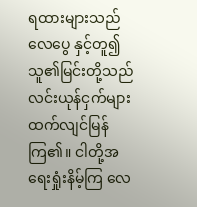ရထားများသည်လေပွေ နှင့်တူ၍ သူ၏မြင်းတို့သည်လင်းယုန်ငှက်များ ထက်လျင်မြန်ကြ၏။ ငါတို့အရေးရှုံးနိမ့်ကြ လေ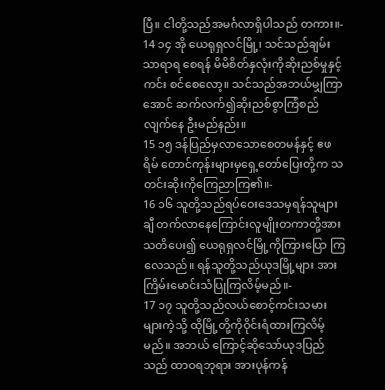ပြီ။ ငါတို့သည်အမင်္ဂလာရှိပါသည် တကား။-
14 ၁၄ အို ယေရုရှလင်မြို့၊ သင်သည်ချမ်းသာရာရ စေရန် မိမိစိတ်နှလုံးကိုဆိုးညစ်မှုနှင့်ကင်း စင်စေလော့။ သင်သည်အဘယ်မျှကြာအောင် ဆက်လက်၍ဆိုးညစ်စွာကြံစည်လျက်နေ ဦးမည်နည်း။
15 ၁၅ ဒန်ပြည်မှလာသောစေတမန်နှင့် ဧဖရိမ် တောင်ကုန်းများမှရှေ့တော်ပြေးတို့က သတင်းဆိုးကိုကြေညာကြ၏။-
16 ၁၆ သူတို့သည်ရပ်ဝေးဒေသမှရန်သူများချီ တက်လာနေကြောင်းလူမျိုးတကာတို့အား သတိပေး၍ ယေရုရှလင်မြို့ကိုကြားပြော ကြလေသည်။ ရန်သူတို့သည်ယုဒမြို့များ အားကြိမ်းမောင်းသံပြုကြလိမ့်မည်။-
17 ၁၇ သူတို့သည်လယ်စောင့်ကင်းသမားများကဲ့သို့ ထိုမြို့တို့ကိုဝိုင်းရံထားကြလိမ့်မည်။ အဘယ် ကြောင့်ဆိုသော်ယုဒပြည်သည် ထာဝရဘုရား အားပုန်ကန်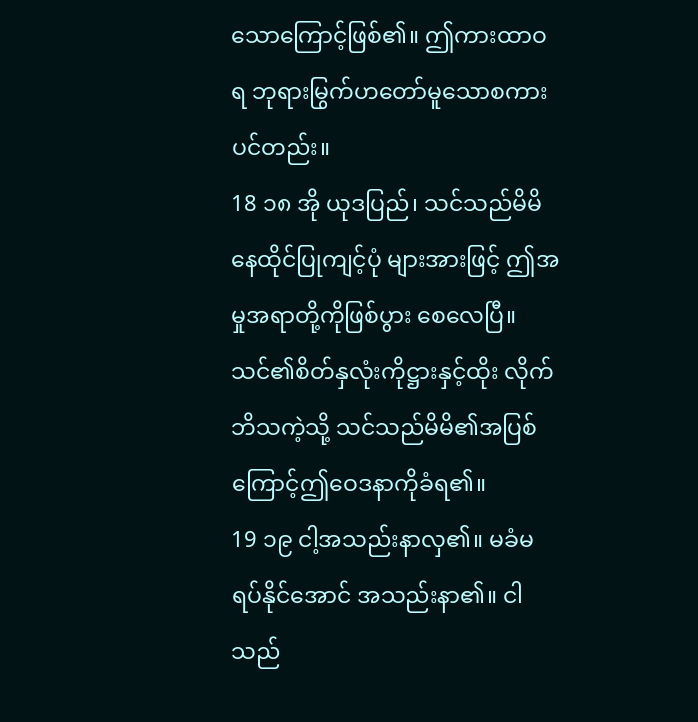သောကြောင့်ဖြစ်၏။ ဤကားထာဝရ ဘုရားမြွက်ဟတော်မူသောစကားပင်တည်း။
18 ၁၈ အို ယုဒပြည်၊ သင်သည်မိမိနေထိုင်ပြုကျင့်ပုံ များအားဖြင့် ဤအမှုအရာတို့ကိုဖြစ်ပွား စေလေပြီ။ သင်၏စိတ်နှလုံးကိုဋ္ဌားနှင့်ထိုး လိုက်ဘိသကဲ့သို့ သင်သည်မိမိ၏အပြစ် ကြောင့်ဤဝေဒနာကိုခံရ၏။
19 ၁၉ ငါ့အသည်းနာလှ၏။ မခံမရပ်နိုင်အောင် အသည်းနာ၏။ ငါသည်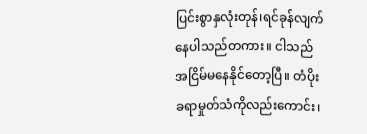ပြင်းစွာနှလုံးတုန်၊ရင်ခုန်လျက် နေပါသည်တကား။ ငါသည်အငြိမ်မနေနိုင်တော့ပြီ။ တံပိုးခရာမှုတ်သံကိုလည်းကောင်း၊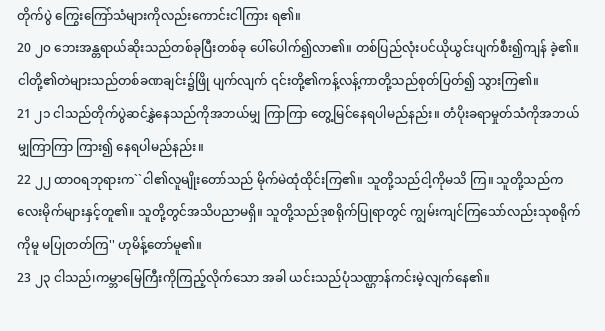တိုက်ပွဲ ကြွေးကြော်သံများကိုလည်းကောင်းငါကြား ရ၏။
20 ၂၀ ဘေးအန္တရာယ်ဆိုးသည်တစ်ခုပြီးတစ်ခု ပေါ်ပေါက်၍လာ၏။ တစ်ပြည်လုံးပင်ယိုယွင်းပျက်စီး၍ကျန် ခဲ့၏။ ငါတို့၏တဲများသည်တစ်ခဏချင်း၌ဖြို ပျက်လျက် ၎င်းတို့၏ကန့်လန့်ကာတို့သည်စုတ်ပြတ်၍ သွားကြ၏။
21 ၂၁ ငါသည်တိုက်ပွဲဆင်နွှဲနေသည်ကိုအဘယ်မျှ ကြာကြာ တွေ့မြင်နေရပါမည်နည်း။ တံပိုးခရာမှုတ်သံကိုအဘယ်မျှကြာကြာ ကြား၍ နေရပါမည်နည်း။
22 ၂၂ ထာဝရဘုရားက``ငါ၏လူမျိုးတော်သည် မိုက်မဲထုံထိုင်းကြ၏။ သူတို့သည်ငါ့ကိုမသိ ကြ။ သူတို့သည်ကလေးမိုက်များနှင့်တူ၏။ သူတို့တွင်အသိပညာမရှိ။ သူတို့သည်ဒုစရိုက်ပြုရာတွင် ကျွမ်းကျင်ကြသော်လည်းသုစရိုက်ကိုမူ မပြုတတ်ကြ'' ဟုမိန့်တော်မူ၏။
23 ၂၃ ငါသည်၊ကမ္ဘာမြေကြီးကိုကြည့်လိုက်သော အခါ ယင်းသည်ပုံသဏ္ဌာန်ကင်းမဲ့လျက်နေ၏။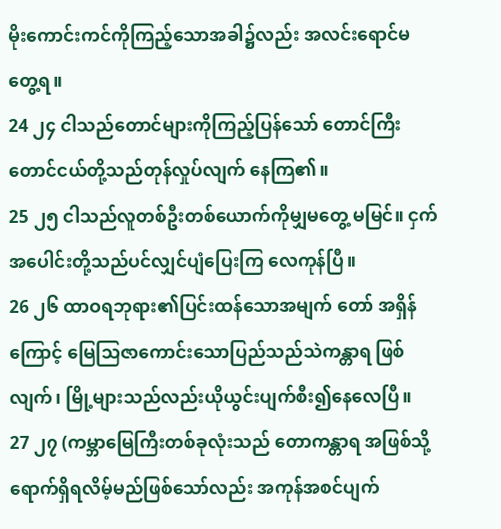မိုးကောင်းကင်ကိုကြည့်သောအခါ၌လည်း အလင်းရောင်မတွေ့ရ။
24 ၂၄ ငါသည်တောင်များကိုကြည့်ပြန်သော် တောင်ကြီးတောင်ငယ်တို့သည်တုန်လှုပ်လျက် နေကြ၏။
25 ၂၅ ငါသည်လူတစ်ဦးတစ်ယောက်ကိုမျှမတွေ့ မမြင်။ ငှက်အပေါင်းတို့သည်ပင်လျှင်ပျံပြေးကြ လေကုန်ပြီ။
26 ၂၆ ထာဝရဘုရား၏ပြင်းထန်သောအမျက် တော် အရှိန်ကြောင့် မြေသြဇာကောင်းသောပြည်သည်သဲကန္တာရ ဖြစ်လျက်၊ မြို့များသည်လည်းယိုယွင်းပျက်စီး၍နေလေပြီ။
27 ၂၇ (ကမ္ဘာမြေကြီးတစ်ခုလုံးသည် တောကန္တာရ အဖြစ်သို့ရောက်ရှိရလိမ့်မည်ဖြစ်သော်လည်း အကုန်အစင်ပျက်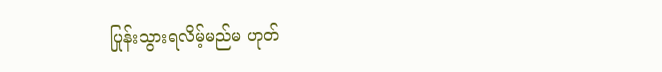ပြုန်းသွားရလိမ့်မည်မ ဟုတ်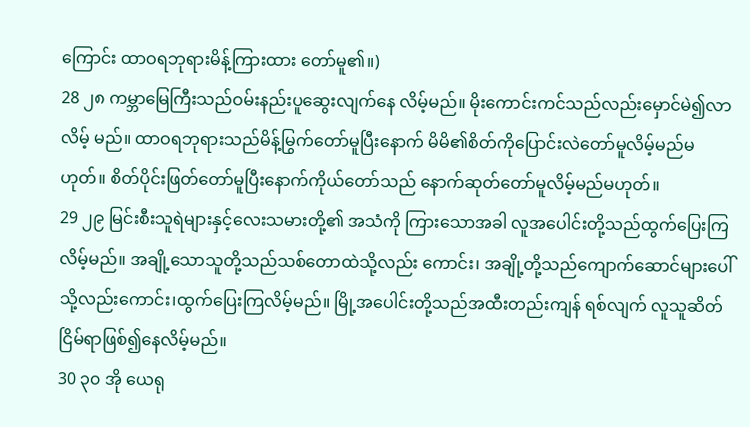ကြောင်း ထာဝရဘုရားမိန့်ကြားထား တော်မူ၏။)
28 ၂၈ ကမ္ဘာမြေကြီးသည်ဝမ်းနည်းပူဆွေးလျက်နေ လိမ့်မည်။ မိုးကောင်းကင်သည်လည်းမှောင်မဲ၍လာလိမ့် မည်။ ထာဝရဘုရားသည်မိန့်မြွက်တော်မူပြီးနောက် မိမိ၏စိတ်ကိုပြောင်းလဲတော်မူလိမ့်မည်မဟုတ်။ စိတ်ပိုင်းဖြတ်တော်မူပြီးနောက်ကိုယ်တော်သည် နောက်ဆုတ်တော်မူလိမ့်မည်မဟုတ်။
29 ၂၉ မြင်းစီးသူရဲများနှင့်လေးသမားတို့၏ အသံကို ကြားသောအခါ လူအပေါင်းတို့သည်ထွက်ပြေးကြလိမ့်မည်။ အချို့သောသူတို့သည်သစ်တောထဲသို့လည်း ကောင်း၊ အချို့တို့သည်ကျောက်ဆောင်များပေါ် သို့လည်းကောင်း၊ထွက်ပြေးကြလိမ့်မည်။ မြို့အပေါင်းတို့သည်အထီးတည်းကျန် ရစ်လျက် လူသူဆိတ်ငြိမ်ရာဖြစ်၍နေလိမ့်မည်။
30 ၃၀ အို ယေရု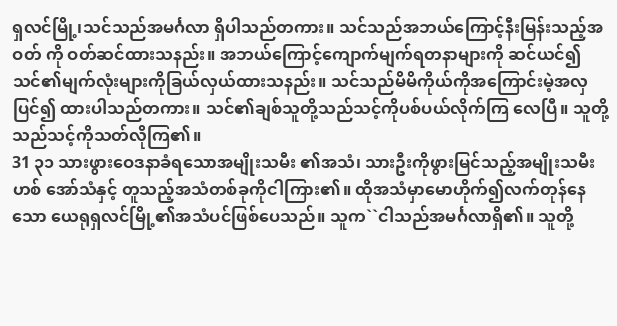ရှလင်မြို့၊သင်သည်အမင်္ဂလာ ရှိပါသည်တကား။ သင်သည်အဘယ်ကြောင့်နီးမြန်းသည့်အဝတ် ကို ဝတ်ဆင်ထားသနည်း။ အဘယ်ကြောင့်ကျောက်မျက်ရတနာများကို ဆင်ယင်၍ သင်၏မျက်လုံးများကိုခြယ်လှယ်ထားသနည်း။ သင်သည်မိမိကိုယ်ကိုအကြောင်းမဲ့အလှ ပြင်၍ ထားပါသည်တကား။ သင်၏ချစ်သူတို့သည်သင့်ကိုပစ်ပယ်လိုက်ကြ လေပြီ။ သူတို့သည်သင့်ကိုသတ်လိုကြ၏။
31 ၃၁ သားဖွားဝေဒနာခံရသောအမျိုးသမီး ၏အသံ၊ သားဦးကိုဖွားမြင်သည့်အမျိုးသမီးဟစ် အော်သံနှင့် တူသည့်အသံတစ်ခုကိုငါကြား၏။ ထိုအသံမှာမောဟိုက်၍လက်တုန်နေသော ယေရုရှလင်မြို့၏အသံပင်ဖြစ်ပေသည်။ သူက``ငါသည်အမင်္ဂလာရှိ၏။ သူတို့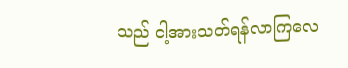သည် ငါ့အားသတ်ရန်လာကြလေ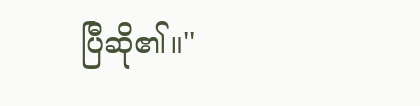ပြီဆို၏။''